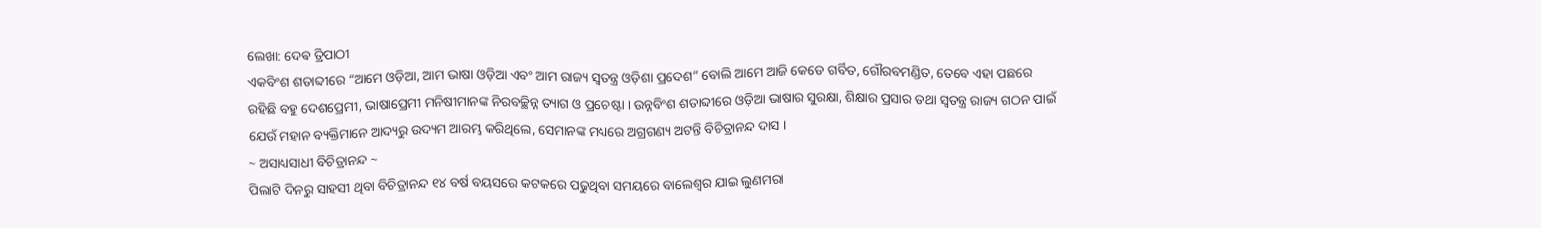ଲେଖା: ଦେଵ ତ୍ରିପାଠୀ
ଏକବିଂଶ ଶତାବ୍ଦୀରେ “ଆମେ ଓଡ଼ିଆ, ଆମ ଭାଷା ଓଡ଼ିଆ ଏବଂ ଆମ ରାଜ୍ୟ ସ୍ବତନ୍ତ୍ର ଓଡ଼ିଶା ପ୍ରଦେଶ” ବୋଲି ଆମେ ଆଜି କେଡେ ଗର୍ବିତ, ଗୌରବମଣ୍ଡିତ, ତେବେ ଏହା ପଛରେ ରହିଛି ବହୁ ଦେଶପ୍ରେମୀ, ଭାଷାପ୍ରେମୀ ମନିଷୀମାନଙ୍କ ନିରବଚ୍ଛିନ୍ନ ତ୍ୟାଗ ଓ ପ୍ରଚେଷ୍ଟା । ଉନ୍ନବିଂଶ ଶତାବ୍ଦୀରେ ଓଡ଼ିଆ ଭାଷାର ସୁରକ୍ଷା, ଶିକ୍ଷାର ପ୍ରସାର ତଥା ସ୍ବତନ୍ତ୍ର ରାଜ୍ୟ ଗଠନ ପାଇଁ ଯେଉଁ ମହାନ ବ୍ୟକ୍ତିମାନେ ଆଦ୍ୟରୁ ଉଦ୍ୟମ ଆରମ୍ଭ କରିଥିଲେ, ସେମାନଙ୍କ ମଧ୍ୟରେ ଅଗ୍ରଗଣ୍ୟ ଅଟନ୍ତି ବିଚିତ୍ରାନନ୍ଦ ଦାସ ।
~ ଅସାଧ୍ୟସାଧୀ ବିଚିତ୍ରାନନ୍ଦ ~
ପିଲାଟି ଦିନରୁ ସାହସୀ ଥିବା ବିଚିତ୍ରାନନ୍ଦ ୧୪ ବର୍ଷ ବୟସରେ କଟକରେ ପଢୁଥିବା ସମୟରେ ବାଲେଶ୍ଵର ଯାଇ ଲୁଣମରା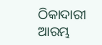ଠିକାଦାରୀ ଆରମ୍ଭ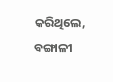କରିଥିଲେ, ବଙ୍ଗାଳୀ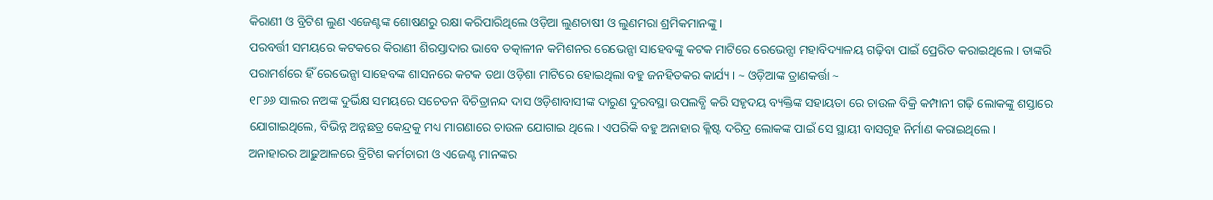କିରାଣୀ ଓ ବ୍ରିଟିଶ ଲୁଣ ଏଜେଣ୍ଟଙ୍କ ଶୋଷଣରୁ ରକ୍ଷା କରିପାରିଥିଲେ ଓଡ଼ିଆ ଲୁଣଚାଷୀ ଓ ଲୁଣମରା ଶ୍ରମିକମାନଙ୍କୁ ।
ପରବର୍ତ୍ତୀ ସମୟରେ କଟକରେ କିରାଣୀ ଶିରସ୍ତାଦାର ଭାବେ ତତ୍କାଳୀନ କମିଶନର ରେଭେନ୍ସା ସାହେବଙ୍କୁ କଟକ ମାଟିରେ ରେଭେନ୍ସା ମହାବିଦ୍ୟାଳୟ ଗଢ଼ିବା ପାଇଁ ପ୍ରେରିତ କରାଇଥିଲେ । ତାଙ୍କରି ପରାମର୍ଶରେ ହିଁ ରେଭେନ୍ସା ସାହେବଙ୍କ ଶାସନରେ କଟକ ତଥା ଓଡ଼ିଶା ମାଟିରେ ହୋଇଥିଲା ବହୁ ଜନହିତକର କାର୍ଯ୍ୟ । ~ ଓଡ଼ିଆଙ୍କ ତ୍ରାଣକର୍ତ୍ତା ~
୧୮୬୬ ସାଲର ନଅଙ୍କ ଦୁର୍ଭିକ୍ଷ ସମୟରେ ସଚେତନ ବିଚିତ୍ରାନନ୍ଦ ଦାସ ଓଡ଼ିଶାବାସୀଙ୍କ ଦାରୁଣ ଦୁରବସ୍ଥା ଉପଲବ୍ଧି କରି ସହୃଦୟ ବ୍ୟକ୍ତିଙ୍କ ସହାୟତା ରେ ଚାଉଳ ବିକ୍ରି କମ୍ପାନୀ ଗଢ଼ି ଲୋକଙ୍କୁ ଶସ୍ତାରେ ଯୋଗାଇଥିଲେ, ବିଭିନ୍ନ ଅନ୍ନଛତ୍ର କେନ୍ଦ୍ରକୁ ମଧ୍ୟ ମାଗଣାରେ ଚାଉଳ ଯୋଗାଇ ଥିଲେ । ଏପରିକି ବହୁ ଅନାହାର କ୍ଳିଷ୍ଟ ଦରିଦ୍ର ଲୋକଙ୍କ ପାଇଁ ସେ ସ୍ଥାୟୀ ବାସଗୃହ ନିର୍ମାଣ କରାଇଥିଲେ ।
ଅନାହାରର ଆଢ଼ୁଆଳରେ ବ୍ରିଟିଶ କର୍ମଚାରୀ ଓ ଏଜେଣ୍ଟ ମାନଙ୍କର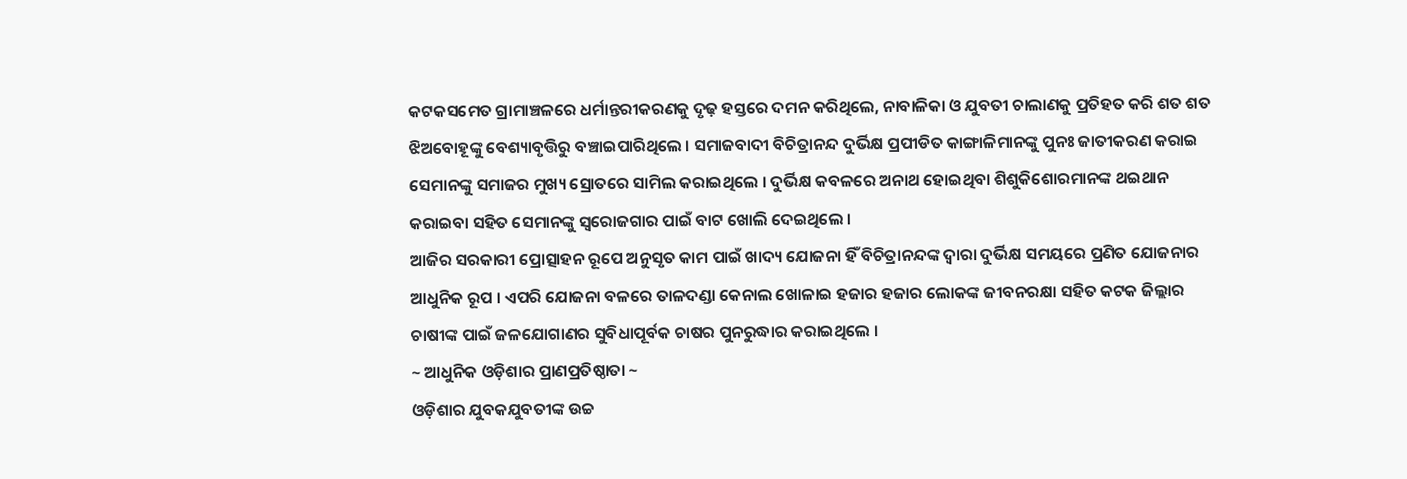କଟକସମେତ ଗ୍ରାମାଞ୍ଚଳରେ ଧର୍ମାନ୍ତରୀକରଣକୁ ଦୃଢ଼ ହସ୍ତରେ ଦମନ କରିଥିଲେ, ନାବାଳିକା ଓ ଯୁବତୀ ଚାଲାଣକୁ ପ୍ରତିହତ କରି ଶତ ଶତ ଝିଅବୋହୂଙ୍କୁ ବେଶ୍ୟାବୃତ୍ତିରୁ ବଞ୍ଚାଇପାରିଥିଲେ । ସମାଜବାଦୀ ବିଚିତ୍ରାନନ୍ଦ ଦୁର୍ଭିକ୍ଷ ପ୍ରପୀଡିତ କାଙ୍ଗାଳିମାନଙ୍କୁ ପୁନଃ ଜାତୀକରଣ କରାଇ ସେମାନଙ୍କୁ ସମାଜର ମୁଖ୍ୟ ସ୍ରୋତରେ ସାମିଲ କରାଇଥିଲେ । ଦୁର୍ଭିକ୍ଷ କବଳରେ ଅନାଥ ହୋଇଥିବା ଶିଶୁକିଶୋରମାନଙ୍କ ଥଇଥାନ କରାଇବା ସହିତ ସେମାନଙ୍କୁ ସ୍ବରୋଜଗାର ପାଇଁ ବାଟ ଖୋଲି ଦେଇଥିଲେ ।
ଆଜିର ସରକାରୀ ପ୍ରୋତ୍ସାହନ ରୂପେ ଅନୁସୃତ କାମ ପାଇଁ ଖାଦ୍ୟ ଯୋଜନା ହିଁ ବିଚିତ୍ରାନନ୍ଦଙ୍କ ଦ୍ଵାରା ଦୁର୍ଭିକ୍ଷ ସମୟରେ ପ୍ରଣିତ ଯୋଜନାର ଆଧୁନିକ ରୂପ । ଏପରି ଯୋଜନା ବଳରେ ତାଳଦଣ୍ଡା କେନାଲ ଖୋଳାଇ ହଜାର ହଜାର ଲୋକଙ୍କ ଜୀବନରକ୍ଷା ସହିତ କଟକ ଜିଲ୍ଲାର ଚାଷୀଙ୍କ ପାଇଁ ଜଳଯୋଗାଣର ସୁବିଧାପୂର୍ବକ ଚାଷର ପୁନରୁଦ୍ଧାର କରାଇଥିଲେ ।
~ ଆଧୁନିକ ଓଡ଼ିଶାର ପ୍ରାଣପ୍ରତିଷ୍ଠାତା ~
ଓଡ଼ିଶାର ଯୁବକଯୁବତୀଙ୍କ ଉଚ୍ଚ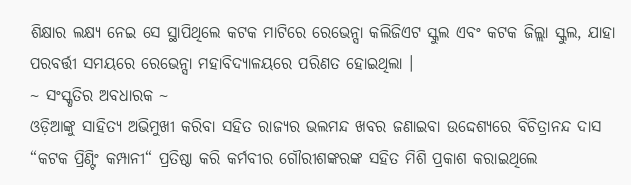ଶିକ୍ଷାର ଲକ୍ଷ୍ୟ ନେଇ ସେ ସ୍ଥାପିଥିଲେ କଟକ ମାଟିରେ ରେଭେନ୍ସା କଲିଜିଏଟ ସ୍କୁଲ ଏବଂ କଟକ ଜିଲ୍ଲା ସ୍କୁଲ, ଯାହା ପରବର୍ତ୍ତୀ ସମୟରେ ରେଭେନ୍ସା ମହାବିଦ୍ୟାଳୟରେ ପରିଣତ ହୋଇଥିଲା ।
~ ସଂସ୍କୃତିର ଅବଧାରକ ~
ଓଡ଼ିଆଙ୍କୁ ସାହିତ୍ୟ ଅଭିମୁଖୀ କରିବା ସହିତ ରାଜ୍ୟର ଭଲମନ୍ଦ ଖବର ଜଣାଇବା ଉଦ୍ଦେଶ୍ୟରେ ବିଚିତ୍ରାନନ୍ଦ ଦାସ “କଟକ ପ୍ରିଣ୍ଟିଂ କମ୍ପାନୀ“ ପ୍ରତିଷ୍ଠା କରି କର୍ମବୀର ଗୌରୀଶଙ୍କରଙ୍କ ସହିତ ମିଶି ପ୍ରକାଶ କରାଇଥିଲେ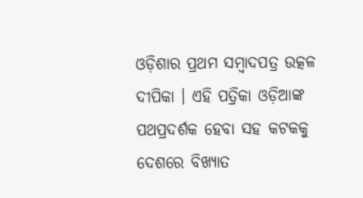ଓଡ଼ିଶାର ପ୍ରଥମ ସମ୍ବାଦପତ୍ର ଉତ୍କଳ ଦୀପିକା । ଏହି ପତ୍ରିକା ଓଡ଼ିଆଙ୍କ ପଥପ୍ରଦର୍ଶକ ହେବା ସହ କଟକକୁ ଦେଶରେ ବିଖ୍ୟାତ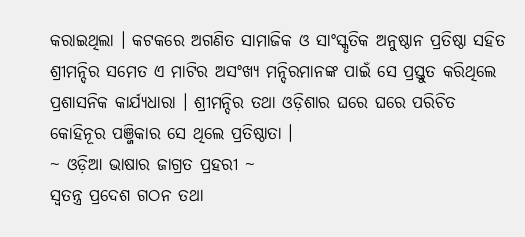କରାଇଥିଲା । କଟକରେ ଅଗଣିତ ସାମାଜିକ ଓ ସାଂସ୍କୃତିକ ଅନୁଷ୍ଠାନ ପ୍ରତିଷ୍ଠା ସହିତ ଶ୍ରୀମନ୍ଦିର ସମେତ ଏ ମାଟିର ଅସଂଖ୍ୟ ମନ୍ଦିରମାନଙ୍କ ପାଇଁ ସେ ପ୍ରସ୍ତୁତ କରିଥିଲେ ପ୍ରଶାସନିକ କାର୍ଯ୍ୟଧାରା । ଶ୍ରୀମନ୍ଦିର ତଥା ଓଡ଼ିଶାର ଘରେ ଘରେ ପରିଚିତ କୋହିନୂର ପଞ୍ଜିକାର ସେ ଥିଲେ ପ୍ରତିଷ୍ଠାତା ।
~ ଓଡ଼ିଆ ଭାଷାର ଜାଗ୍ରତ ପ୍ରହରୀ ~
ସ୍ବତନ୍ତ୍ର ପ୍ରଦେଶ ଗଠନ ତଥା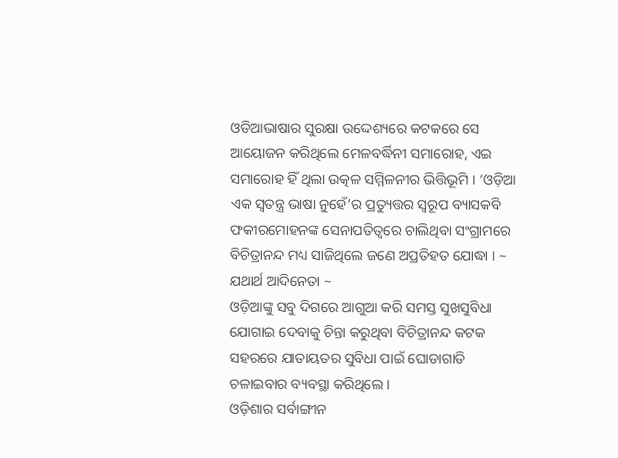ଓଡିଆଭାଷାର ସୁରକ୍ଷା ଉଦ୍ଦେଶ୍ୟରେ କଟକରେ ସେ ଆୟୋଜନ କରିଥିଲେ ମେଳବର୍ଦ୍ଧିନୀ ସମାରୋହ, ଏଇ ସମାରୋହ ହିଁ ଥିଲା ଉତ୍କଳ ସମ୍ମିଳନୀର ଭିତ୍ତିଭୂମି । ‘ଓଡ଼ିଆ ଏକ ସ୍ବତନ୍ତ୍ର ଭାଷା ନୁହେଁ’ର ପ୍ରତ୍ୟୁତ୍ତର ସ୍ବରୂପ ବ୍ୟାସକବି ଫକୀରମୋହନଙ୍କ ସେନାପତିତ୍ୱରେ ଚାଲିଥିବା ସଂଗ୍ରାମରେ ବିଚିତ୍ରାନନ୍ଦ ମଧ୍ୟ ସାଜିଥିଲେ ଜଣେ ଅପ୍ରତିହତ ଯୋଦ୍ଧା । ~ ଯଥାର୍ଥ ଆଦିନେତା ~
ଓଡ଼ିଆଙ୍କୁ ସବୁ ଦିଗରେ ଆଗୁଆ କରି ସମସ୍ତ ସୁଖସୁବିଧା ଯୋଗାଇ ଦେବାକୁ ଚିନ୍ତା କରୁଥିବା ବିଚିତ୍ରାନନ୍ଦ କଟକ ସହରରେ ଯାତାୟତର ସୁବିଧା ପାଇଁ ଘୋଡାଗାଡି ଚଳାଇବାର ବ୍ୟବସ୍ଥା କରିଥିଲେ ।
ଓଡ଼ିଶାର ସର୍ବାଙ୍ଗୀନ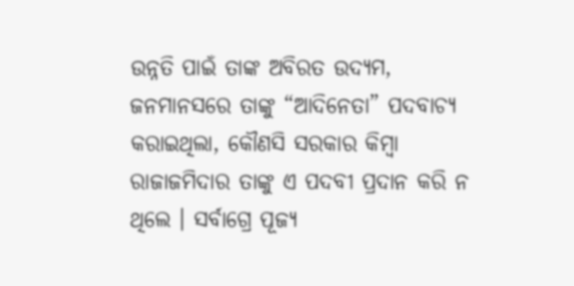ଉନ୍ନତି ପାଇଁ ତାଙ୍କ ଅବିରତ ଉଦ୍ୟମ, ଜନମାନସରେ ତାଙ୍କୁ “ଆଦିନେତା” ପଦବାଚ୍ୟ କରାଇଥିଲା, କୌଣସି ସରକାର କିମ୍ବା ରାଜାଜମିଦାର ତାଙ୍କୁ ଏ ପଦବୀ ପ୍ରଦାନ କରି ନ ଥିଲେ । ସର୍ବାଗ୍ରେ ପୂଜ୍ୟ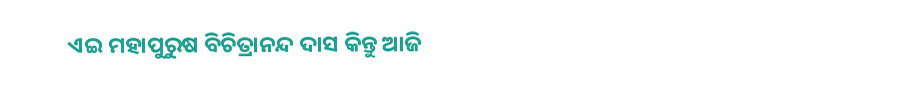ଏଇ ମହାପୁରୁଷ ବିଚିତ୍ରାନନ୍ଦ ଦାସ କିନ୍ତୁ ଆଜି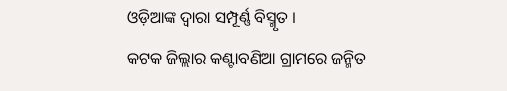ଓଡ଼ିଆଙ୍କ ଦ୍ଵାରା ସମ୍ପୂର୍ଣ୍ଣ ବିସ୍ମୃତ ।
କଟକ ଜିଲ୍ଲାର କଣ୍ଟାବଣିଆ ଗ୍ରାମରେ ଜନ୍ମିତ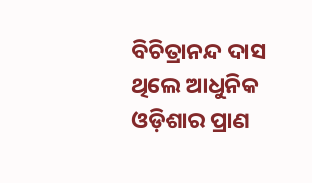ବିଚିତ୍ରାନନ୍ଦ ଦାସ ଥିଲେ ଆଧୁନିକ ଓଡ଼ିଶାର ପ୍ରାଣ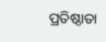ପ୍ରତିଷ୍ଠାତା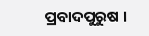ପ୍ରବାଦପୁରୁଷ ।